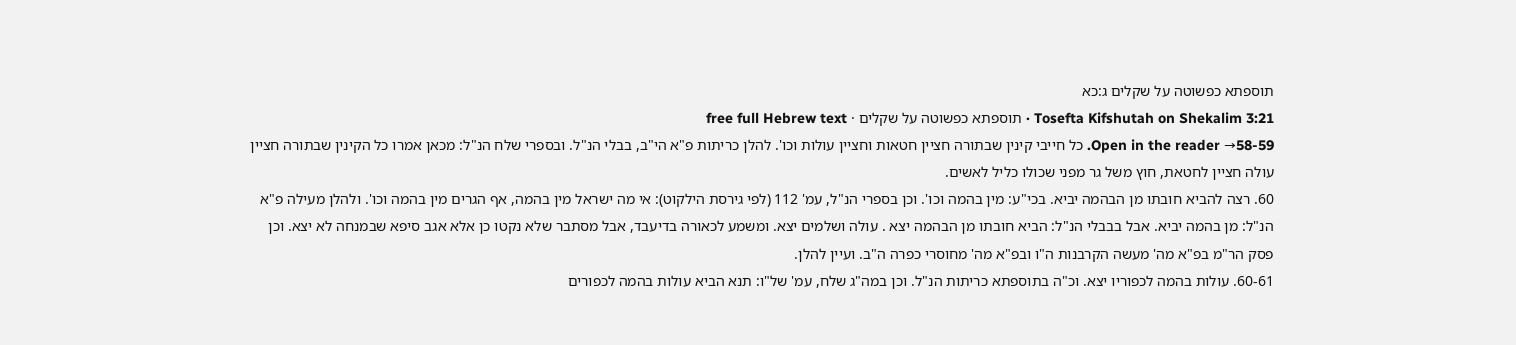תוספתא כפשוטה על שקלים ג:כא
Tosefta Kifshutah on Shekalim 3:21 · תוספתא כפשוטה על שקלים · free full Hebrew text
Open in the reader →58-59. כל חייבי קינין שבתורה חציין חטאות וחציין עולות וכו'. להלן כריתות פ"א הי"ב, בבלי הנ"ל. ובספרי שלח הנ"ל: מכאן אמרו כל הקינין שבתורה חציין עולה חציין לחטאת, חוץ משל גר מפני שכולו כליל לאשים.
60. רצה להביא חובתו מן הבהמה יביא. בכי"ע: מין בהמה וכו'. וכן בספרי הנ"ל, עמ' 112 (לפי גירסת הילקוט): אי מה ישראל מין בהמה, אף הגרים מין בהמה וכו'. ולהלן מעילה פ"א הנ"ל: מן בהמה יביא. אבל בבבלי הנ"ל: הביא חובתו מן הבהמה יצא . עולה ושלמים יצא. ומשמע לכאורה בדיעבד, אבל מסתבר שלא נקטו כן אלא אגב סיפא שבמנחה לא יצא. וכן פסק הר"מ בפ"א מה' מעשה הקרבנות ה"ו ובפ"א מה' מחוסרי כפרה ה"ב. ועיין להלן.
60-61. עולות בהמה לכפוריו יצא. וכ"ה בתוספתא כריתות הנ"ל. וכן במה"ג שלח, עמ' של"ו: תנא הביא עולות בהמה לכפורים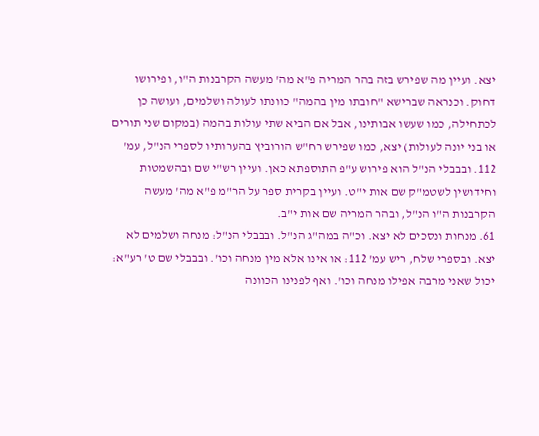יצא. ועיין מה שפירש בזה בהר המריה פ"א מה' מעשה הקרבנות ה"ו, ופירושו דחוק. וכנראה שברישא "חובתו מין בהמה" כוונתו לעולה ושלמים, ועושה כן לכתחילה, כמו שעשו אבותינו, אבל אם הביא שתי עולות בהמה (במקום שני תורים או בני יונה לעולות) יצא, כמו שפירש רח"ש הורוביץ בהערותיו לספרי הנ"ל, עמ' 112. ובבבלי הנ"ל הוא פירוש ע"פ התוספתא כאן. ועיין רש"י שם ובהשמטות וחידושין לשטמ"ק שם אות י"ט. ועיין בקרית ספר על הר"מ פ"א מה' מעשה הקרבנות ה"ו הנ"ל, ובהר המריה שם אות י"ב.
61. מנחות ונסכים לא יצא. וכ"ה במה"ג הנ"ל. ובבבלי הנ"ל: מנחה ושלמים לא יצא. ובספרי שלח, ריש עמ' 112: או אינו אלא מין מנחה וכו'. ובבבלי שם ט' רע"א: יכול שאני מרבה אפילו מנחה וכו'. ואף לפנינו הכוונה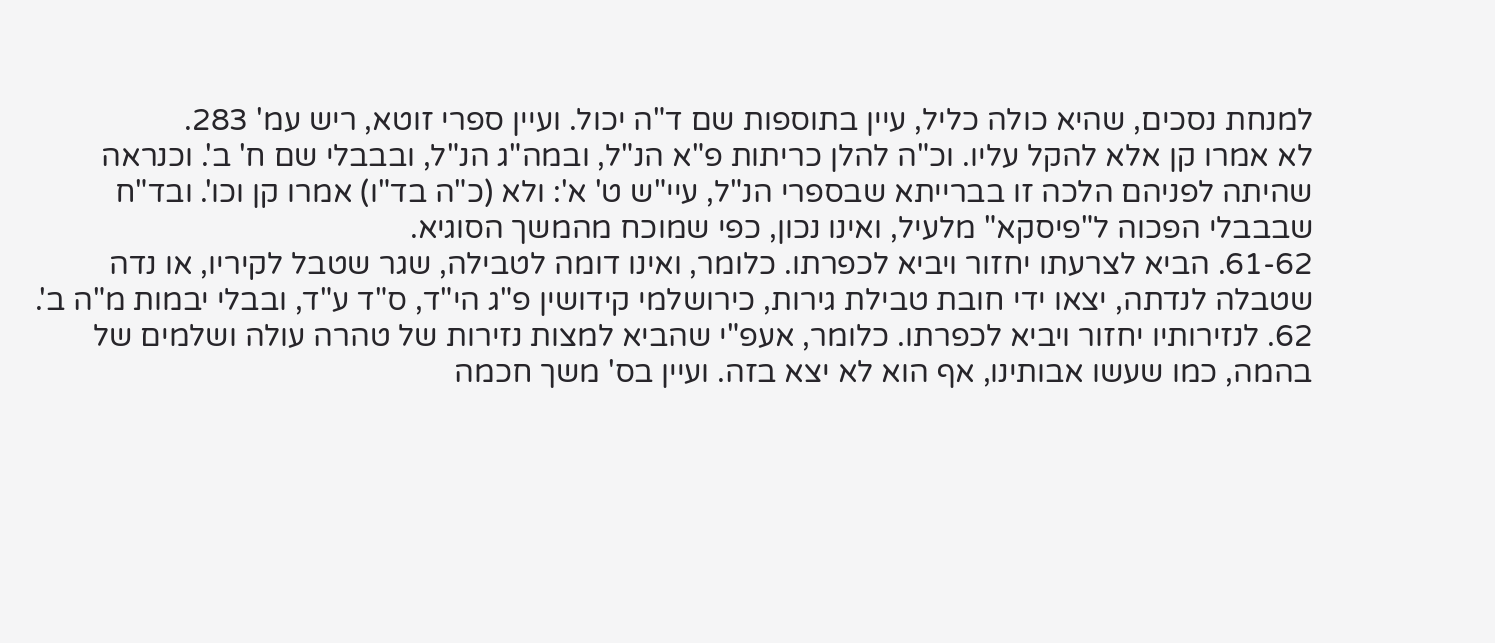למנחת נסכים, שהיא כולה כליל, עיין בתוספות שם ד"ה יכול. ועיין ספרי זוטא, ריש עמ' 283.
לא אמרו קן אלא להקל עליו. וכ"ה להלן כריתות פ"א הנ"ל, ובמה"ג הנ"ל, ובבבלי שם ח' ב'. וכנראה שהיתה לפניהם הלכה זו בברייתא שבספרי הנ"ל, עיי"ש ט' א': ולא (כ"ה בד"ו) אמרו קן וכו'. ובד"ח שבבבלי הפכוה ל"פיסקא" מלעיל, ואינו נכון, כפי שמוכח מהמשך הסוגיא.
61-62. הביא לצרעתו יחזור ויביא לכפרתו. כלומר, ואינו דומה לטבילה, שגר שטבל לקיריו, או נדה שטבלה לנדתה, יצאו ידי חובת טבילת גירות, כירושלמי קידושין פ"ג הי"ד, ס"ד ע"ד, ובבלי יבמות מ"ה ב'.
62. לנזירותיו יחזור ויביא לכפרתו. כלומר, אעפ"י שהביא למצות נזירות של טהרה עולה ושלמים של בהמה, כמו שעשו אבותינו, אף הוא לא יצא בזה. ועיין בס' משך חכמה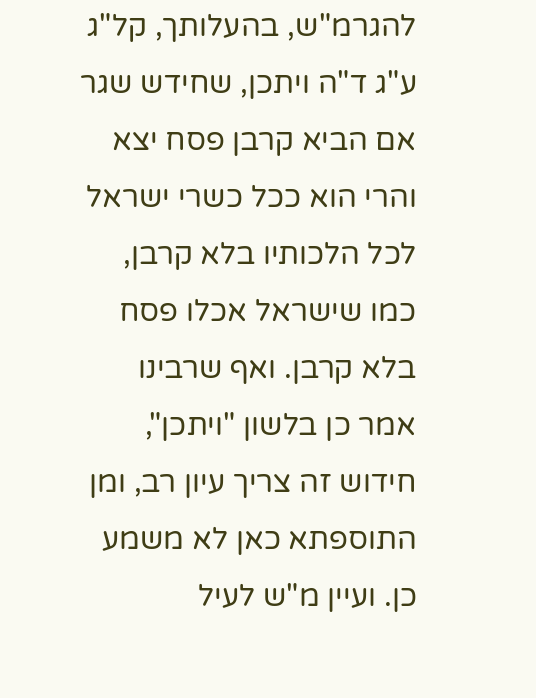להגרמ"ש, בהעלותך, קל"ג ע"ג ד"ה ויתכן, שחידש שגר אם הביא קרבן פסח יצא והרי הוא ככל כשרי ישראל לכל הלכותיו בלא קרבן, כמו שישראל אכלו פסח בלא קרבן. ואף שרבינו אמר כן בלשון "ויתכן", חידוש זה צריך עיון רב, ומן התוספתא כאן לא משמע כן. ועיין מ"ש לעיל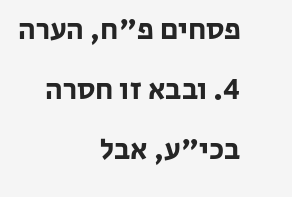פסחים פ"ח, הערה 4. ובבא זו חסרה בכי"ע, אבל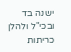ישנה בד ובכי"ל ולהלן כריתות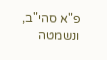פ"א סהי"ב, ונשמטה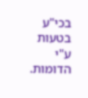בכי"ע בטעות ע"י הדומות.